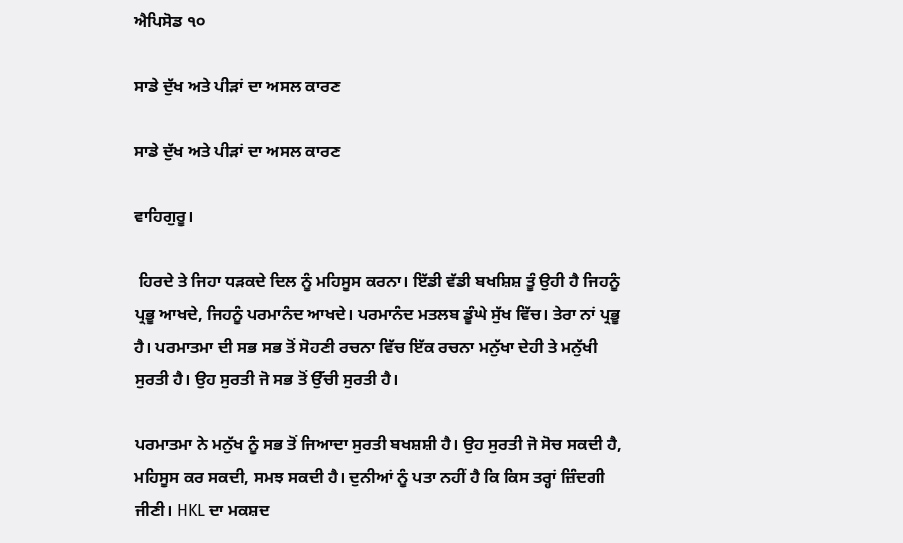ਐਪਿਸੋਡ ੧੦

ਸਾਡੇ ਦੁੱਖ ਅਤੇ ਪੀੜਾਂ ਦਾ ਅਸਲ ਕਾਰਣ

ਸਾਡੇ ਦੁੱਖ ਅਤੇ ਪੀੜਾਂ ਦਾ ਅਸਲ ਕਾਰਣ

ਵਾਹਿਗੁਰੂ।

 ਹਿਰਦੇ ਤੇ ਜਿਹਾ ਧੜਕਦੇ ਦਿਲ ਨੂੰ ਮਹਿਸੂਸ ਕਰਨਾ। ਇੱਡੀ ਵੱਡੀ ਬਖਸ਼ਿਸ਼ ਤੂੰ ਉਹੀ ਹੈ ਜਿਹਨੂੰ ਪ੍ਰਭੂ ਆਖਦੇ, ਜਿਹਨੂੰ ਪਰਮਾਨੰਦ ਆਖਦੇ। ਪਰਮਾਨੰਦ ਮਤਲਬ ਡੂੰਘੇ ਸੁੱਖ ਵਿੱਚ। ਤੇਰਾ ਨਾਂ ਪ੍ਰਭੂ ਹੈ। ਪਰਮਾਤਮਾ ਦੀ ਸਭ ਸਭ ਤੋਂ ਸੋਹਣੀ ਰਚਨਾ ਵਿੱਚ ਇੱਕ ਰਚਨਾ ਮਨੁੱਖਾ ਦੇਹੀ ਤੇ ਮਨੁੱਖੀ ਸੁਰਤੀ ਹੈ। ਉਹ ਸੁਰਤੀ ਜੋ ਸਭ ਤੋਂ ਉੱਚੀ ਸੁਰਤੀ ਹੈ।

ਪਰਮਾਤਮਾ ਨੇ ਮਨੁੱਖ ਨੂੰ ਸਭ ਤੋਂ ਜਿਆਦਾ ਸੁਰਤੀ ਬਖਸ਼ਸ਼ੀ ਹੈ। ਉਹ ਸੁਰਤੀ ਜੋ ਸੋਚ ਸਕਦੀ ਹੈ, ਮਹਿਸੂਸ ਕਰ ਸਕਦੀ, ਸਮਝ ਸਕਦੀ ਹੈ। ਦੁਨੀਆਂ ਨੂੰ ਪਤਾ ਨਹੀਂ ਹੈ ਕਿ ਕਿਸ ਤਰ੍ਹਾਂ ਜ਼ਿੰਦਗੀ ਜੀਣੀ। HKL ਦਾ ਮਕਸ਼ਦ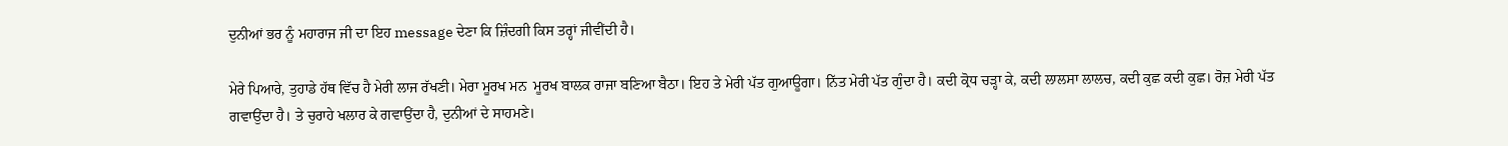ਦੁਨੀਆਂ ਭਰ ਨੂੰ ਮਹਾਰਾਜ ਜੀ ਦਾ ਇਹ message ਦੇਣਾ ਕਿ ਜ਼ਿੰਦਗੀ ਕਿਸ ਤਰ੍ਹਾਂ ਜੀਵੀਂਦੀ ਹੈ।

ਮੇਰੇ ਪਿਆਰੇ, ਤੁਹਾਡੇ ਹੱਥ ਵਿੱਚ ਹੈ ਮੇਰੀ ਲਾਜ ਰੱਖਣੀ। ਮੇਰਾ ਮੂਰਖ ਮਨ  ਮੂਰਖ ਬਾਲਕ ਰਾਜਾ ਬਣਿਆ ਬੈਠਾ। ਇਹ ਤੇ ਮੇਰੀ ਪੱਤ ਗੁਆਊਗਾ। ਨਿੱਤ ਮੇਰੀ ਪੱਤ ਗੁੰਦਾ ਹੈ। ਕਦੀ ਕ੍ਰੋਧ ਚੜ੍ਹਾ ਕੇ, ਕਦੀ ਲਾਲਸਾ ਲਾਲਚ, ਕਦੀ ਕੁਛ ਕਦੀ ਕੁਛ। ਰੋਜ਼ ਮੇਰੀ ਪੱਤ ਗਵਾਉਂਦਾ ਹੈ। ਤੇ ਚੁਰਾਹੇ ਖਲਾਰ ਕੇ ਗਵਾਉਂਦਾ ਹੈ, ਦੁਨੀਆਂ ਦੇ ਸਾਹਮਣੇ।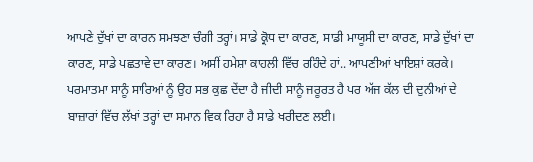ਆਪਣੇ ਦੁੱਖਾਂ ਦਾ ਕਾਰਨ ਸਮਝਣਾ ਚੰਗੀ ਤਰ੍ਹਾਂ। ਸਾਡੇ ਕ੍ਰੋਧ ਦਾ ਕਾਰਣ, ਸਾਡੀ ਮਾਯੂਸੀ ਦਾ ਕਾਰਣ, ਸਾਡੇ ਦੁੱਖਾਂ ਦਾ ਕਾਰਣ, ਸਾਡੇ ਪਛਤਾਵੇ ਦਾ ਕਾਰਣ। ਅਸੀਂ ਹਮੇਸ਼ਾ ਕਾਹਲੀ ਵਿੱਚ ਰਹਿੰਦੇ ਹਾਂ.. ਆਪਣੀਆਂ ਖਾਇਸ਼ਾਂ ਕਰਕੇ। ਪਰਮਾਤਮਾ ਸਾਨੂੰ ਸਾਰਿਆਂ ਨੂੰ ਉਹ ਸਭ ਕੁਛ ਦੇਂਦਾ ਹੈ ਜੀਦੀ ਸਾਨੂੰ ਜਰੂਰਤ ਹੈ ਪਰ ਅੱਜ ਕੱਲ ਦੀ ਦੁਨੀਆਂ ਦੇ ਬਾਜ਼ਾਰਾਂ ਵਿੱਚ ਲੱਖਾਂ ਤਰ੍ਹਾਂ ਦਾ ਸਮਾਨ ਵਿਕ ਰਿਹਾ ਹੈ ਸਾਡੇ ਖਰੀਦਣ ਲਈ।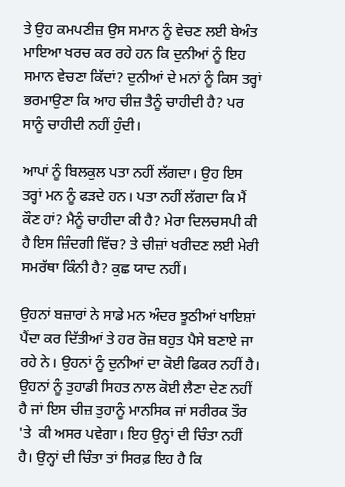ਤੇ ਉਹ ਕਮਪਣੀਜ਼ ਉਸ ਸਮਾਨ ਨੂੰ ਵੇਚਣ ਲਈ ਬੇਅੰਤ ਮਾਇਆ ਖਰਚ ਕਰ ਰਹੇ ਹਨ ਕਿ ਦੁਨੀਆਂ ਨੂੰ ਇਹ ਸਮਾਨ ਵੇਚਣਾ ਕਿੱਦਾਂ? ਦੁਨੀਆਂ ਦੇ ਮਨਾਂ ਨੂੰ ਕਿਸ ਤਰ੍ਹਾਂ ਭਰਮਾਉਣਾ ਕਿ ਆਹ ਚੀਜ਼ ਤੈਨੂੰ ਚਾਹੀਦੀ ਹੈ? ਪਰ ਸਾਨੂੰ ਚਾਹੀਦੀ ਨਹੀਂ ਹੁੰਦੀ।

ਆਪਾਂ ਨੂੰ ਬਿਲਕੁਲ ਪਤਾ ਨਹੀਂ ਲੱਗਦਾ। ਉਹ ਇਸ ਤਰ੍ਹਾਂ ਮਨ ਨੂੰ ਫੜਦੇ ਹਨ। ਪਤਾ ਨਹੀਂ ਲੱਗਦਾ ਕਿ ਮੈਂ ਕੌਣ ਹਾਂ? ਮੈਨੂੰ ਚਾਹੀਦਾ ਕੀ ਹੈ? ਮੇਰਾ ਦਿਲਚਸਪੀ ਕੀ ਹੈ ਇਸ ਜ਼ਿੰਦਗੀ ਵਿੱਚ? ਤੇ ਚੀਜ਼ਾਂ ਖਰੀਦਣ ਲਈ ਮੇਰੀ ਸਮਰੱਥਾ ਕਿੰਨੀ ਹੈ? ਕੁਛ ਯਾਦ ਨਹੀਂ।

ਉਹਨਾਂ ਬਜ਼ਾਰਾਂ ਨੇ ਸਾਡੇ ਮਨ ਅੰਦਰ ਝੂਠੀਆਂ ਖਾਇਸ਼ਾਂ ਪੈਂਦਾ ਕਰ ਦਿੱਤੀਆਂ ਤੇ ਹਰ ਰੋਜ਼ ਬਹੁਤ ਪੈਸੇ ਬਣਾਏ ਜਾ ਰਹੇ ਨੇ। ਉਹਨਾਂ ਨੂੰ ਦੁਨੀਆਂ ਦਾ ਕੋਈ ਫਿਕਰ ਨਹੀਂ ਹੈ। ਉਹਨਾਂ ਨੂੰ ਤੁਹਾਡੀ ਸਿਹਤ ਨਾਲ ਕੋਈ ਲੈਣਾ ਦੇਣ ਨਹੀਂ ਹੈ ਜਾਂ ਇਸ ਚੀਜ਼ ਤੁਹਾਨੂੰ ਮਾਨਸਿਕ ਜਾਂ ਸਰੀਰਕ ਤੌਰ 'ਤੇ  ਕੀ ਅਸਰ ਪਵੇਗਾ। ਇਹ ਉਨ੍ਹਾਂ ਦੀ ਚਿੰਤਾ ਨਹੀਂ ਹੈ। ਉਨ੍ਹਾਂ ਦੀ ਚਿੰਤਾ ਤਾਂ ਸਿਰਫ਼ ਇਹ ਹੈ ਕਿ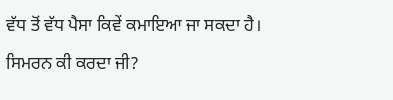ਵੱਧ ਤੋਂ ਵੱਧ ਪੈਸਾ ਕਿਵੇਂ ਕਮਾਇਆ ਜਾ ਸਕਦਾ ਹੈ।

ਸਿਮਰਨ ਕੀ ਕਰਦਾ ਜੀ?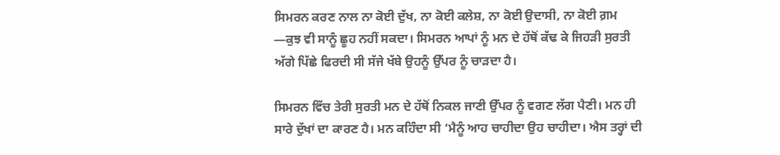ਸਿਮਰਨ ਕਰਣ ਨਾਲ ਨਾ ਕੋਈ ਦੁੱਖ, ਨਾ ਕੋਈ ਕਲੇਸ਼, ਨਾ ਕੋਈ ਉਦਾਸੀ, ਨਾ ਕੋਈ ਗ਼ਮ —ਕੁਝ ਵੀ ਸਾਨੂੰ ਛੂਹ ਨਹੀਂ ਸਕਦਾ। ਸਿਮਰਨ ਆਪਾਂ ਨੂੰ ਮਨ ਦੇ ਹੱਥੋਂ ਕੱਢ ਕੇ ਜਿਹੜੀ ਸੁਰਤੀ ਅੱਗੇ ਪਿੱਛੇ ਫਿਰਦੀ ਸੀ ਸੱਜੇ ਖੱਬੇ ਉਹਨੂੰ ਉੱਪਰ ਨੂੰ ਚਾੜਦਾ ਹੈ।

ਸਿਮਰਨ ਵਿੱਚ ਤੇਰੀ ਸੁਰਤੀ ਮਨ ਦੇ ਹੱਥੋਂ ਨਿਕਲ ਜਾਣੀ ਉੱਪਰ ਨੂੰ ਵਗਣ ਲੱਗ ਪੈਣੀ। ਮਨ ਹੀ ਸਾਰੇ ਦੁੱਖਾਂ ਦਾ ਕਾਰਣ ਹੈ। ਮਨ ਕਹਿੰਦਾ ਸੀ ‘ਮੈਨੂੰ ਆਹ ਚਾਹੀਦਾ ਉਹ ਚਾਹੀਦਾ। ਐਸ ਤਰ੍ਹਾਂ ਦੀ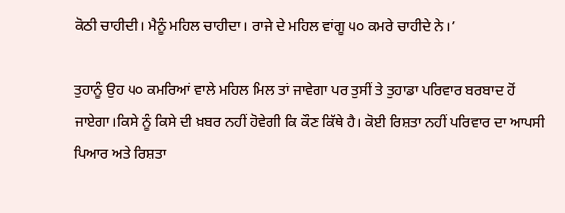ਕੋਠੀ ਚਾਹੀਦੀ। ਮੈਨੂੰ ਮਹਿਲ ਚਾਹੀਦਾ। ਰਾਜੇ ਦੇ ਮਹਿਲ ਵਾਂਗੂ ੫੦ ਕਮਰੇ ਚਾਹੀਦੇ ਨੇ।’

ਤੁਹਾਨੂੰ ਉਹ ੫੦ ਕਮਰਿਆਂ ਵਾਲੇ ਮਹਿਲ ਮਿਲ ਤਾਂ ਜਾਵੇਗਾ ਪਰ ਤੁਸੀਂ ਤੇ ਤੁਹਾਡਾ ਪਰਿਵਾਰ ਬਰਬਾਦ ਹੋਂ ਜਾਏਗਾ।ਕਿਸੇ ਨੂੰ ਕਿਸੇ ਦੀ ਖ਼ਬਰ ਨਹੀਂ ਹੋਵੇਗੀ ਕਿ ਕੌਣ ਕਿੱਥੇ ਹੈ। ਕੋਈ ਰਿਸ਼ਤਾ ਨਹੀਂ ਪਰਿਵਾਰ ਦਾ ਆਪਸੀ ਪਿਆਰ ਅਤੇ ਰਿਸ਼ਤਾ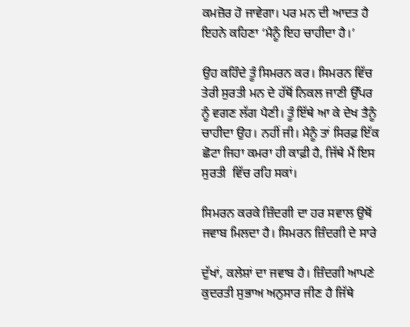ਕਮਜ਼ੋਰ ਹੋ ਜਾਵੇਗਾ। ਪਰ ਮਨ ਦੀ ਆਦਤ ਹੈ ਇਹਨੇ ਕਹਿਣਾ ‘ਮੈਨੂੰ ਇਹ ਚਾਹੀਦਾ ਹੈ।’

ਉਹ ਕਹਿੰਦੇ ਤੂੰ ਸਿਮਰਨ ਕਰ। ਸਿਮਰਨ ਵਿੱਚ ਤੇਰੀ ਸੁਰਤੀ ਮਨ ਦੇ ਹੱਥੋਂ ਨਿਕਲ ਜਾਣੀ ਉੱਪਰ ਨੂੰ ਵਗਣ ਲੱਗ ਪੈਣੀ। ਤੂੰ ਇੱਥੇ ਆ ਕੇ ਦੇਖ ਤੈਨੂੰ ਚਾਹੀਦਾ ਉਹ। ਨਹੀਂ ਜੀ। ਮੈਨੂੰ ਤਾਂ ਸਿਰਫ਼ ਇੱਕ ਛੋਟਾ ਜਿਹਾ ਕਮਰਾ ਹੀ ਕਾਫ਼ੀ ਹੈ, ਜਿੱਥੇ ਮੈਂ ਇਸ ਸੁਰਤੀ  ਵਿੱਚ ਰਹਿ ਸਕਾਂ।

ਸਿਮਰਨ ਕਰਕੇ ਜ਼ਿੰਦਗੀ ਦਾ ਹਰ ਸਵਾਲ ਉਥੋਂ ਜਵਾਬ ਮਿਲਦਾ ਹੈ। ਸਿਮਰਨ ਜ਼ਿੰਦਗੀ ਦੇ ਸਾਰੇ

ਦੁੱਖਾਂ, ਕਲੇਸ਼ਾਂ ਦਾ ਜਵਾਬ ਹੈ। ਜ਼ਿੰਦਗੀ ਆਪਣੇ ਕੁਦਰਤੀ ਸੁਭਾਅ ਅਨੁਸਾਰ ਜੀਣ ਹੈ ਜਿੱਥੇ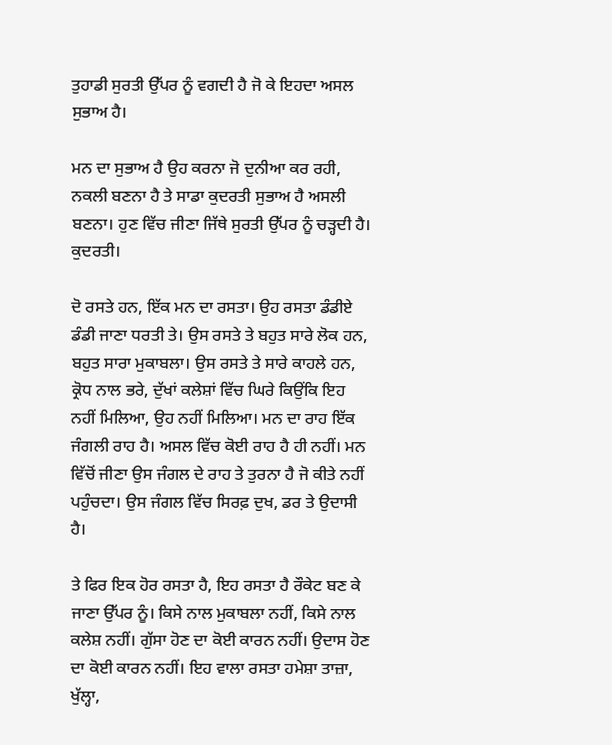ਤੁਹਾਡੀ ਸੁਰਤੀ ਉੱਪਰ ਨੂੰ ਵਗਦੀ ਹੈ ਜੋ ਕੇ ਇਹਦਾ ਅਸਲ ਸੁਭਾਅ ਹੈ।

ਮਨ ਦਾ ਸੁਭਾਅ ਹੈ ਉਹ ਕਰਨਾ ਜੋ ਦੁਨੀਆ ਕਰ ਰਹੀ, ਨਕਲੀ ਬਣਨਾ ਹੈ ਤੇ ਸਾਡਾ ਕੁਦਰਤੀ ਸੁਭਾਅ ਹੈ ਅਸਲੀ ਬਣਨਾ। ਹੁਣ ਵਿੱਚ ਜੀਣਾ ਜਿੱਥੇ ਸੁਰਤੀ ਉੱਪਰ ਨੂੰ ਚੜ੍ਹਦੀ ਹੈ। ਕੁਦਰਤੀ।

ਦੋ ਰਸਤੇ ਹਨ, ਇੱਕ ਮਨ ਦਾ ਰਸਤਾ। ਉਹ ਰਸਤਾ ਡੰਡੀਏ ਡੰਡੀ ਜਾਣਾ ਧਰਤੀ ਤੇ। ਉਸ ਰਸਤੇ ਤੇ ਬਹੁਤ ਸਾਰੇ ਲੋਕ ਹਨ, ਬਹੁਤ ਸਾਰਾ ਮੁਕਾਬਲਾ। ਉਸ ਰਸਤੇ ਤੇ ਸਾਰੇ ਕਾਹਲੇ ਹਨ, ਕ੍ਰੋਧ ਨਾਲ ਭਰੇ, ਦੁੱਖਾਂ ਕਲੇਸ਼ਾਂ ਵਿੱਚ ਘਿਰੇ ਕਿਉਂਕਿ ਇਹ ਨਹੀਂ ਮਿਲਿਆ, ਉਹ ਨਹੀਂ ਮਿਲਿਆ। ਮਨ ਦਾ ਰਾਹ ਇੱਕ ਜੰਗਲੀ ਰਾਹ ਹੈ। ਅਸਲ ਵਿੱਚ ਕੋਈ ਰਾਹ ਹੈ ਹੀ ਨਹੀਂ। ਮਨ ਵਿੱਚੋਂ ਜੀਣਾ ਉਸ ਜੰਗਲ ਦੇ ਰਾਹ ਤੇ ਤੁਰਨਾ ਹੈ ਜੋ ਕੀਤੇ ਨਹੀਂ ਪਹੁੰਚਦਾ। ਉਸ ਜੰਗਲ ਵਿੱਚ ਸਿਰਫ਼ ਦੁਖ, ਡਰ ਤੇ ਉਦਾਸੀ ਹੈ।

ਤੇ ਫਿਰ ਇਕ ਹੋਰ ਰਸਤਾ ਹੈ, ਇਹ ਰਸਤਾ ਹੈ ਰੌਕੇਟ ਬਣ ਕੇ ਜਾਣਾ ਉੱਪਰ ਨੂੰ। ਕਿਸੇ ਨਾਲ ਮੁਕਾਬਲਾ ਨਹੀਂ, ਕਿਸੇ ਨਾਲ ਕਲੇਸ਼ ਨਹੀਂ। ਗੁੱਸਾ ਹੋਣ ਦਾ ਕੋਈ ਕਾਰਨ ਨਹੀਂ। ਉਦਾਸ ਹੋਣ ਦਾ ਕੋਈ ਕਾਰਨ ਨਹੀਂ। ਇਹ ਵਾਲਾ ਰਸਤਾ ਹਮੇਸ਼ਾ ਤਾਜ਼ਾ, ਖੁੱਲ੍ਹਾ,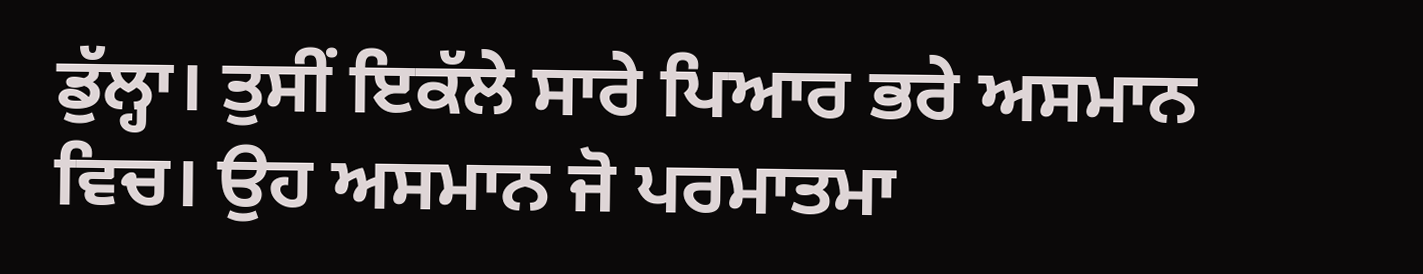ਡੁੱਲ੍ਹਾ। ਤੁਸੀਂ ਇਕੱਲੇ ਸਾਰੇ ਪਿਆਰ ਭਰੇ ਅਸਮਾਨ ਵਿਚ। ਉਹ ਅਸਮਾਨ ਜੋ ਪਰਮਾਤਮਾ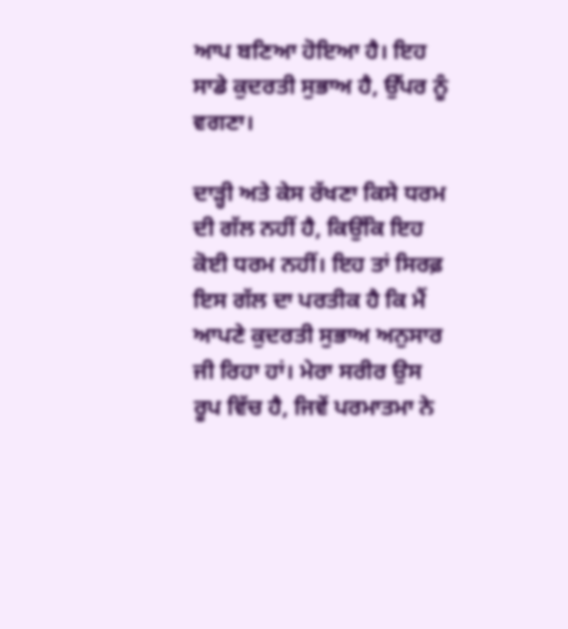ਆਪ ਬਣਿਆ ਹੋਇਆ ਹੈ। ਇਹ ਸਾਡੇ ਕੁਦਰਤੀ ਸੁਭਾਅ ਹੈ, ਉੱਪਰ ਨੂੰ ਵਗਣਾ।

ਦਾੜ੍ਹੀ ਅਤੇ ਕੇਸ ਰੱਖਣਾ ਕਿਸੇ ਧਰਮ ਦੀ ਗੱਲ ਨਹੀਂ ਹੈ, ਕਿਉਂਕਿ ਇਹ ਕੋਈ ਧਰਮ ਨਹੀਂ। ਇਹ ਤਾਂ ਸਿਰਫ਼ ਇਸ ਗੱਲ ਦਾ ਪਰਤੀਕ ਹੈ ਕਿ ਮੈਂ ਆਪਣੇ ਕੁਦਰਤੀ ਸੁਭਾਅ ਅਨੁਸਾਰ ਜੀ ਰਿਹਾ ਹਾਂ। ਮੇਰਾ ਸਰੀਰ ਉਸ ਰੂਪ ਵਿੱਚ ਹੈ, ਜਿਵੇਂ ਪਰਮਾਤਮਾ ਨੇ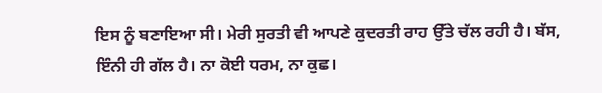ਇਸ ਨੂੰ ਬਣਾਇਆ ਸੀ। ਮੇਰੀ ਸੁਰਤੀ ਵੀ ਆਪਣੇ ਕੁਦਰਤੀ ਰਾਹ ਉੱਤੇ ਚੱਲ ਰਹੀ ਹੈ। ਬੱਸ, ਇੰਨੀ ਹੀ ਗੱਲ ਹੈ। ਨਾ ਕੋਈ ਧਰਮ, ਨਾ ਕੁਛ।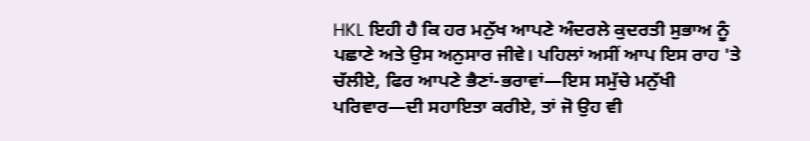HKL ਇਹੀ ਹੈ ਕਿ ਹਰ ਮਨੁੱਖ ਆਪਣੇ ਅੰਦਰਲੇ ਕੁਦਰਤੀ ਸੁਭਾਅ ਨੂੰ ਪਛਾਣੇ ਅਤੇ ਉਸ ਅਨੁਸਾਰ ਜੀਵੇ। ਪਹਿਲਾਂ ਅਸੀਂ ਆਪ ਇਸ ਰਾਹ 'ਤੇ ਚੱਲੀਏ, ਫਿਰ ਆਪਣੇ ਭੈਣਾਂ-ਭਰਾਵਾਂ—ਇਸ ਸਮੁੱਚੇ ਮਨੁੱਖੀ ਪਰਿਵਾਰ—ਦੀ ਸਹਾਇਤਾ ਕਰੀਏ, ਤਾਂ ਜੋ ਉਹ ਵੀ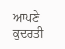ਆਪਣੇ ਕੁਦਰਤੀ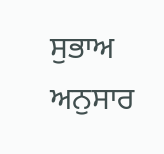ਸੁਭਾਅ ਅਨੁਸਾਰ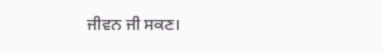ਜੀਵਨ ਜੀ ਸਕਣ।